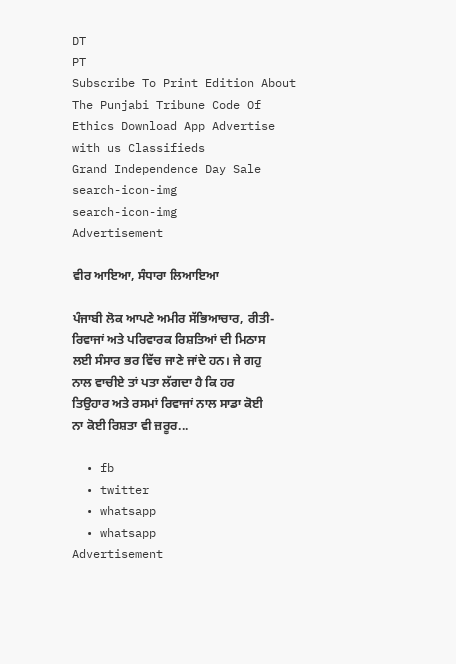DT
PT
Subscribe To Print Edition About The Punjabi Tribune Code Of Ethics Download App Advertise with us Classifieds
Grand Independence Day Sale
search-icon-img
search-icon-img
Advertisement

ਵੀਰ ਆਇਆ, ਸੰਧਾਰਾ ਲਿਆਇਆ

ਪੰਜਾਬੀ ਲੋਕ ਆਪਣੇ ਅਮੀਰ ਸੱਭਿਆਚਾਰ, ਰੀਤੀ-ਰਿਵਾਜਾਂ ਅਤੇ ਪਰਿਵਾਰਕ ਰਿਸ਼ਤਿਆਂ ਦੀ ਮਿਠਾਸ ਲਈ ਸੰਸਾਰ ਭਰ ਵਿੱਚ ਜਾਣੇ ਜਾਂਦੇ ਹਨ। ਜੇ ਗਹੁ ਨਾਲ ਵਾਚੀਏ ਤਾਂ ਪਤਾ ਲੱਗਦਾ ਹੈ ਕਿ ਹਰ ਤਿਉਹਾਰ ਅਤੇ ਰਸਮਾਂ ਰਿਵਾਜਾਂ ਨਾਲ ਸਾਡਾ ਕੋਈ ਨਾ ਕੋਈ ਰਿਸ਼ਤਾ ਵੀ ਜ਼ਰੂਰ...

  • fb
  • twitter
  • whatsapp
  • whatsapp
Advertisement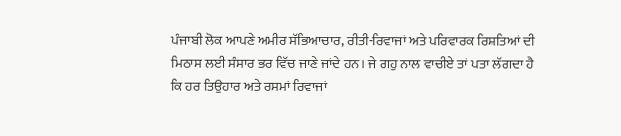ਪੰਜਾਬੀ ਲੋਕ ਆਪਣੇ ਅਮੀਰ ਸੱਭਿਆਚਾਰ, ਰੀਤੀ-ਰਿਵਾਜਾਂ ਅਤੇ ਪਰਿਵਾਰਕ ਰਿਸ਼ਤਿਆਂ ਦੀ ਮਿਠਾਸ ਲਈ ਸੰਸਾਰ ਭਰ ਵਿੱਚ ਜਾਣੇ ਜਾਂਦੇ ਹਨ। ਜੇ ਗਹੁ ਨਾਲ ਵਾਚੀਏ ਤਾਂ ਪਤਾ ਲੱਗਦਾ ਹੈ ਕਿ ਹਰ ਤਿਉਹਾਰ ਅਤੇ ਰਸਮਾਂ ਰਿਵਾਜਾਂ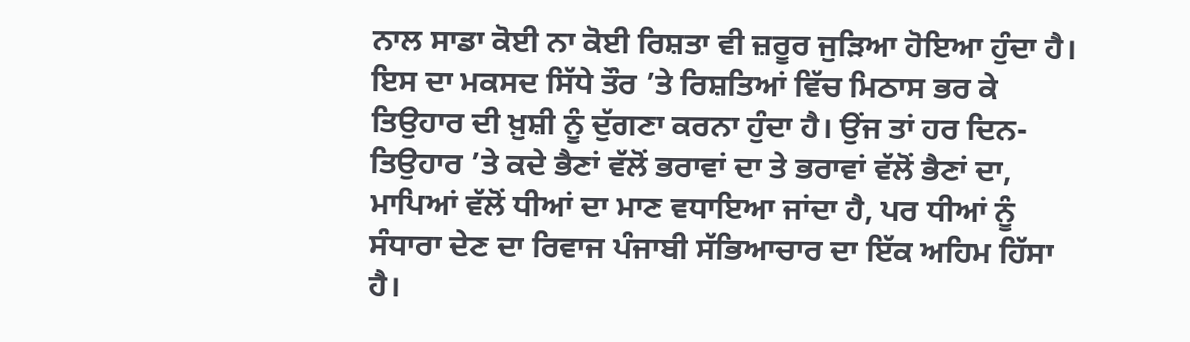ਨਾਲ ਸਾਡਾ ਕੋਈ ਨਾ ਕੋਈ ਰਿਸ਼ਤਾ ਵੀ ਜ਼ਰੂਰ ਜੁੜਿਆ ਹੋਇਆ ਹੁੰਦਾ ਹੈ। ਇਸ ਦਾ ਮਕਸਦ ਸਿੱਧੇ ਤੌਰ ’ਤੇ ਰਿਸ਼ਤਿਆਂ ਵਿੱਚ ਮਿਠਾਸ ਭਰ ਕੇ ਤਿਉਹਾਰ ਦੀ ਖ਼ੁਸ਼ੀ ਨੂੰ ਦੁੱਗਣਾ ਕਰਨਾ ਹੁੰਦਾ ਹੈ। ਉਂਜ ਤਾਂ ਹਰ ਦਿਨ-ਤਿਉਹਾਰ ’ਤੇ ਕਦੇ ਭੈਣਾਂ ਵੱਲੋਂ ਭਰਾਵਾਂ ਦਾ ਤੇ ਭਰਾਵਾਂ ਵੱਲੋਂ ਭੈਣਾਂ ਦਾ, ਮਾਪਿਆਂ ਵੱਲੋਂ ਧੀਆਂ ਦਾ ਮਾਣ ਵਧਾਇਆ ਜਾਂਦਾ ਹੈ, ਪਰ ਧੀਆਂ ਨੂੰ ਸੰਧਾਰਾ ਦੇਣ ਦਾ ਰਿਵਾਜ ਪੰਜਾਬੀ ਸੱਭਿਆਚਾਰ ਦਾ ਇੱਕ ਅਹਿਮ ਹਿੱਸਾ ਹੈ।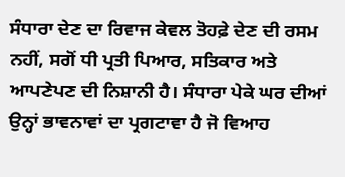ਸੰਧਾਰਾ ਦੇਣ ਦਾ ਰਿਵਾਜ ਕੇਵਲ ਤੋਹਫ਼ੇ ਦੇਣ ਦੀ ਰਸਮ ਨਹੀਂ, ਸਗੋਂ ਧੀ ਪ੍ਰਤੀ ਪਿਆਰ, ਸਤਿਕਾਰ ਅਤੇ ਆਪਣੇਪਣ ਦੀ ਨਿਸ਼ਾਨੀ ਹੈ। ਸੰਧਾਰਾ ਪੇਕੇ ਘਰ ਦੀਆਂ ਉਨ੍ਹਾਂ ਭਾਵਨਾਵਾਂ ਦਾ ਪ੍ਰਗਟਾਵਾ ਹੈ ਜੋ ਵਿਆਹ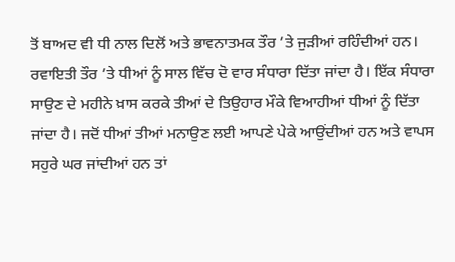ਤੋਂ ਬਾਅਦ ਵੀ ਧੀ ਨਾਲ ਦਿਲੋਂ ਅਤੇ ਭਾਵਨਾਤਮਕ ਤੌਰ ’ਤੇ ਜੁੜੀਆਂ ਰਹਿੰਦੀਆਂ ਹਨ। ਰਵਾਇਤੀ ਤੌਰ ’ਤੇ ਧੀਆਂ ਨੂੰ ਸਾਲ ਵਿੱਚ ਦੋ ਵਾਰ ਸੰਧਾਰਾ ਦਿੱਤਾ ਜਾਂਦਾ ਹੈ। ਇੱਕ ਸੰਧਾਰਾ ਸਾਉਣ ਦੇ ਮਹੀਨੇ ਖ਼ਾਸ ਕਰਕੇ ਤੀਆਂ ਦੇ ਤਿਉਹਾਰ ਮੌਕੇ ਵਿਆਹੀਆਂ ਧੀਆਂ ਨੂੰ ਦਿੱਤਾ ਜਾਂਦਾ ਹੈ। ਜਦੋਂ ਧੀਆਂ ਤੀਆਂ ਮਨਾਉਣ ਲਈ ਆਪਣੇ ਪੇਕੇ ਆਉਂਦੀਆਂ ਹਨ ਅਤੇ ਵਾਪਸ ਸਹੁਰੇ ਘਰ ਜਾਂਦੀਆਂ ਹਨ ਤਾਂ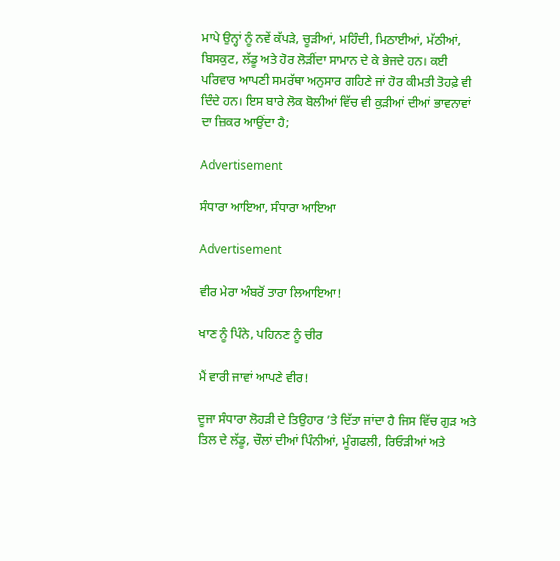ਮਾਪੇ ਉਨ੍ਹਾਂ ਨੂੰ ਨਵੇਂ ਕੱਪੜੇ, ਚੂੜੀਆਂ, ਮਹਿੰਦੀ, ਮਿਠਾਈਆਂ, ਮੱਠੀਆਂ, ਬਿਸਕੁਟ, ਲੱਡੂ ਅਤੇ ਹੋਰ ਲੋੜੀਂਦਾ ਸਾਮਾਨ ਦੇ ਕੇ ਭੇਜਦੇ ਹਨ। ਕਈ ਪਰਿਵਾਰ ਆਪਣੀ ਸਮਰੱਥਾ ਅਨੁਸਾਰ ਗਹਿਣੇ ਜਾਂ ਹੋਰ ਕੀਮਤੀ ਤੋਹਫ਼ੇ ਵੀ ਦਿੰਦੇ ਹਨ। ਇਸ ਬਾਰੇ ਲੋਕ ਬੋਲੀਆਂ ਵਿੱਚ ਵੀ ਕੁੜੀਆਂ ਦੀਆਂ ਭਾਵਨਾਵਾਂ ਦਾ ਜ਼ਿਕਰ ਆਉਂਦਾ ਹੈ;

Advertisement

ਸੰਧਾਰਾ ਆਇਆ, ਸੰਧਾਰਾ ਆਇਆ

Advertisement

ਵੀਰ ਮੇਰਾ ਅੰਬਰੋਂ ਤਾਰਾ ਲਿਆਇਆ!

ਖਾਣ ਨੂੰ ਪਿੰਨੇ, ਪਹਿਨਣ ਨੂੰ ਚੀਰ

ਮੈਂ ਵਾਰੀ ਜਾਵਾਂ ਆਪਣੇ ਵੀਰ!

ਦੂਜਾ ਸੰਧਾਰਾ ਲੋਹੜੀ ਦੇ ਤਿਉਹਾਰ ’ਤੇ ਦਿੱਤਾ ਜਾਂਦਾ ਹੈ ਜਿਸ ਵਿੱਚ ਗੁੜ ਅਤੇ ਤਿਲ ਦੇ ਲੱਡੂ, ਚੌਲਾਂ ਦੀਆਂ ਪਿੰਨੀਆਂ, ਮੂੰਗਫਲੀ, ਰਿਓੜੀਆਂ ਅਤੇ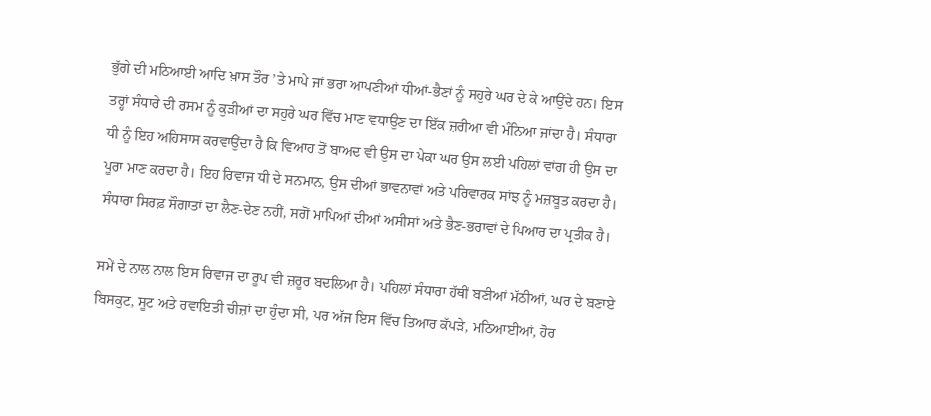ਭੁੱਗੇ ਦੀ ਮਠਿਆਈ ਆਦਿ ਖ਼ਾਸ ਤੌਰ ’ਤੇ ਮਾਪੇ ਜਾਂ ਭਰਾ ਆਪਣੀਆਂ ਧੀਆਂ-ਭੈਣਾਂ ਨੂੰ ਸਹੁਰੇ ਘਰ ਦੇ ਕੇ ਆਉਂਦੇ ਹਨ। ਇਸ ਤਰ੍ਹਾਂ ਸੰਧਾਰੇ ਦੀ ਰਸਮ ਨੂੰ ਕੁੜੀਆਂ ਦਾ ਸਹੁਰੇ ਘਰ ਵਿੱਚ ਮਾਣ ਵਧਾਉਣ ਦਾ ਇੱਕ ਜ਼ਰੀਆ ਵੀ ਮੰਨਿਆ ਜਾਂਦਾ ਹੈ। ਸੰਧਾਰਾ ਧੀ ਨੂੰ ਇਹ ਅਹਿਸਾਸ ਕਰਵਾਉਂਦਾ ਹੈ ਕਿ ਵਿਆਹ ਤੋਂ ਬਾਅਦ ਵੀ ਉਸ ਦਾ ਪੇਕਾ ਘਰ ਉਸ ਲਈ ਪਹਿਲਾਂ ਵਾਂਗ ਹੀ ਉਸ ਦਾ ਪੂਰਾ ਮਾਣ ਕਰਦਾ ਹੈ। ਇਹ ਰਿਵਾਜ ਧੀ ਦੇ ਸਨਮਾਨ, ਉਸ ਦੀਆਂ ਭਾਵਨਾਵਾਂ ਅਤੇ ਪਰਿਵਾਰਕ ਸਾਂਝ ਨੂੰ ਮਜ਼ਬੂਤ ਕਰਦਾ ਹੈ। ਸੰਧਾਰਾ ਸਿਰਫ਼ ਸੌਗਾਤਾਂ ਦਾ ਲੈਣ-ਦੇਣ ਨਹੀਂ, ਸਗੋਂ ਮਾਪਿਆਂ ਦੀਆਂ ਅਸੀਸਾਂ ਅਤੇ ਭੈਣ-ਭਰਾਵਾਂ ਦੇ ਪਿਆਰ ਦਾ ਪ੍ਰਤੀਕ ਹੈ।

ਸਮੇਂ ਦੇ ਨਾਲ ਨਾਲ ਇਸ ਰਿਵਾਜ ਦਾ ਰੂਪ ਵੀ ਜ਼ਰੂਰ ਬਦਲਿਆ ਹੈ। ਪਹਿਲਾਂ ਸੰਧਾਰਾ ਹੱਥੀਂ ਬਣੀਆਂ ਮੱਠੀਆਂ, ਘਰ ਦੇ ਬਣਾਏ ਬਿਸਕੁਟ, ਸੂਟ ਅਤੇ ਰਵਾਇਤੀ ਚੀਜ਼ਾਂ ਦਾ ਹੁੰਦਾ ਸੀ, ਪਰ ਅੱਜ ਇਸ ਵਿੱਚ ਤਿਆਰ ਕੱਪੜੇ, ਮਠਿਆਈਆਂ, ਹੋਰ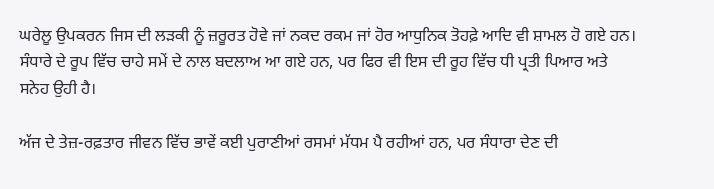ਘਰੇਲੂ ਉਪਕਰਨ ਜਿਸ ਦੀ ਲੜਕੀ ਨੂੰ ਜ਼ਰੂਰਤ ਹੋਵੇ ਜਾਂ ਨਕਦ ਰਕਮ ਜਾਂ ਹੋਰ ਆਧੁਨਿਕ ਤੋਹਫ਼ੇ ਆਦਿ ਵੀ ਸ਼ਾਮਲ ਹੋ ਗਏ ਹਨ। ਸੰਧਾਰੇ ਦੇ ਰੂਪ ਵਿੱਚ ਚਾਹੇ ਸਮੇਂ ਦੇ ਨਾਲ ਬਦਲਾਅ ਆ ਗਏ ਹਨ, ਪਰ ਫਿਰ ਵੀ ਇਸ ਦੀ ਰੂਹ ਵਿੱਚ ਧੀ ਪ੍ਰਤੀ ਪਿਆਰ ਅਤੇ ਸਨੇਹ ਉਹੀ ਹੈ।

ਅੱਜ ਦੇ ਤੇਜ਼-ਰਫ਼ਤਾਰ ਜੀਵਨ ਵਿੱਚ ਭਾਵੇਂ ਕਈ ਪੁਰਾਣੀਆਂ ਰਸਮਾਂ ਮੱਧਮ ਪੈ ਰਹੀਆਂ ਹਨ, ਪਰ ਸੰਧਾਰਾ ਦੇਣ ਦੀ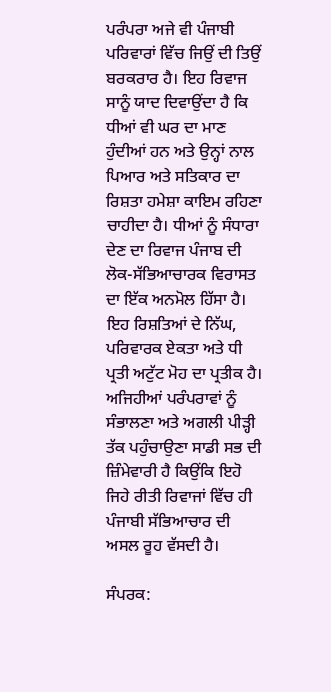ਪਰੰਪਰਾ ਅਜੇ ਵੀ ਪੰਜਾਬੀ ਪਰਿਵਾਰਾਂ ਵਿੱਚ ਜਿਉਂ ਦੀ ਤਿਉਂ ਬਰਕਰਾਰ ਹੈ। ਇਹ ਰਿਵਾਜ ਸਾਨੂੰ ਯਾਦ ਦਿਵਾਉਂਦਾ ਹੈ ਕਿ ਧੀਆਂ ਵੀ ਘਰ ਦਾ ਮਾਣ ਹੁੰਦੀਆਂ ਹਨ ਅਤੇ ਉਨ੍ਹਾਂ ਨਾਲ ਪਿਆਰ ਅਤੇ ਸਤਿਕਾਰ ਦਾ ਰਿਸ਼ਤਾ ਹਮੇਸ਼ਾ ਕਾਇਮ ਰਹਿਣਾ ਚਾਹੀਦਾ ਹੈ। ਧੀਆਂ ਨੂੰ ਸੰਧਾਰਾ ਦੇਣ ਦਾ ਰਿਵਾਜ ਪੰਜਾਬ ਦੀ ਲੋਕ-ਸੱਭਿਆਚਾਰਕ ਵਿਰਾਸਤ ਦਾ ਇੱਕ ਅਨਮੋਲ ਹਿੱਸਾ ਹੈ। ਇਹ ਰਿਸ਼ਤਿਆਂ ਦੇ ਨਿੱਘ, ਪਰਿਵਾਰਕ ਏਕਤਾ ਅਤੇ ਧੀ ਪ੍ਰਤੀ ਅਟੁੱਟ ਮੋਹ ਦਾ ਪ੍ਰਤੀਕ ਹੈ। ਅਜਿਹੀਆਂ ਪਰੰਪਰਾਵਾਂ ਨੂੰ ਸੰਭਾਲਣਾ ਅਤੇ ਅਗਲੀ ਪੀੜ੍ਹੀ ਤੱਕ ਪਹੁੰਚਾਉਣਾ ਸਾਡੀ ਸਭ ਦੀ ਜ਼ਿੰਮੇਵਾਰੀ ਹੈ ਕਿਉਂਕਿ ਇਹੋ ਜਿਹੇ ਰੀਤੀ ਰਿਵਾਜਾਂ ਵਿੱਚ ਹੀ ਪੰਜਾਬੀ ਸੱਭਿਆਚਾਰ ਦੀ ਅਸਲ ਰੂਹ ਵੱਸਦੀ ਹੈ।

ਸੰਪਰਕ: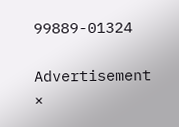99889-01324

Advertisement
×